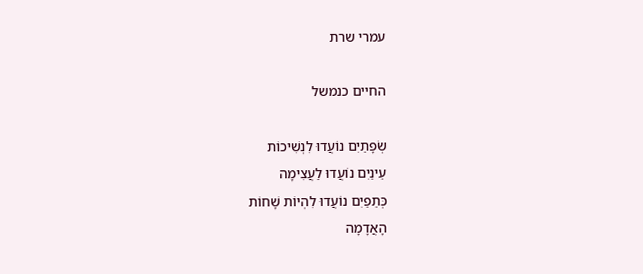עמרי שרת

החיים כנמשל

שְׂפָתַיִם נוֹעֲדוּ לִנְשִׁיכוֹת
עֵינַיִם נוֹעֲדוּ לַעֲצִימָה
כְּתֵפַיִם נוֹעֲדוּ לִהְיוֹת שָׁחוֹת
הָאֲדָמָה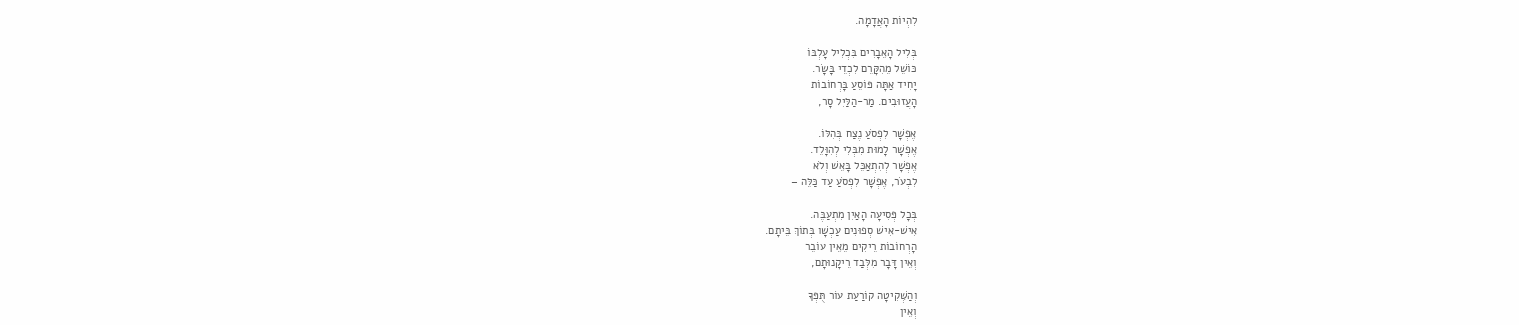לִהְיוֹת הָאֲדָמָה.

בְּלִיל הָאֵבָרִים בִּכְלִיל עָלְבּוֹ
כּוֹשֵׁל מֵהִקָּרֵם לִכְדֵי בָּשָׂר.
יָחִיד אַתָּה פּוֹסֵעַ בָּרְחוֹבוֹת
הָעֲזוּבִים. מַר-הַלַּיִל סָר,

אֶפְשָׁר לִפְסֹעַ נֶצַח בְּהִלּוֹ.
אֶפְשָׁר לָמוּת מִבְּלִי לְהִוָּלֵד.
אֶפְשָׁר לְהִתְאַכֵּל בָּאֵשׁ וְלֹא
לִבְעֹר, אֶפְשָׁר לִפְסֹעַ עַד כַּלֵּה –

בְּכָל פְּסִיעָה הָאַיִן מִתְעַבֶּה.
אִישׁ-אִישׁ סְפוּנִים עַכְשָׁו בְּתוֹךְ בֵּיתָם.
הָרְחוֹבוֹת רֵיקִים מֵאֵין עוֹבֵר
וְאֵין דָּבָר מִלְּבַד רֵיקָנוּתָם,

וְהַשְּׁקִיטָה קוֹרַעַת עוֹר תֻּפְּךָ
וְאֵין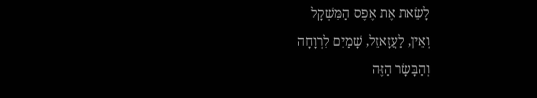לָשֵׂאת אֶת אֶפֶס הַמִּשְׁקָל
וְאֵין, לַעֲזָאזֵל, שָׁמַיִם לִרְוָחָה
וְהַבָּשָׂר הַזֶּה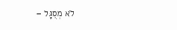לֹא מְסֻגָּל –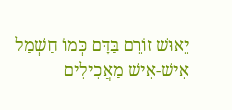יֵאוּשׁ זוֹרֵם בַּדָּם כְּמוֹ חַשְׁמַל
אִישׁ-אִישׁ מַאֲכִילִים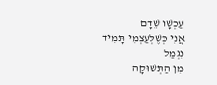עַכְשָׁו שֵׁדָם
אֲנִי כְּשֶׁלְּעַצְמִי תָּמִיד נִגְמַל
מִן הַתְּשׁוּקָה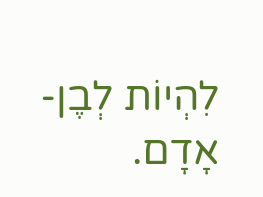לִהְיוֹת לְבֶן-אָדָם.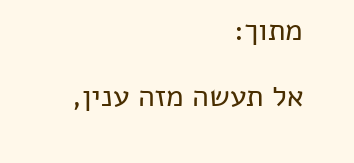מתוך:

אל תעשה מזה ענין,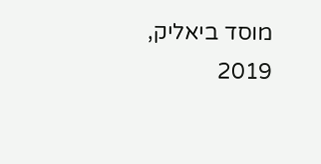מוסד ביאליק, 2019